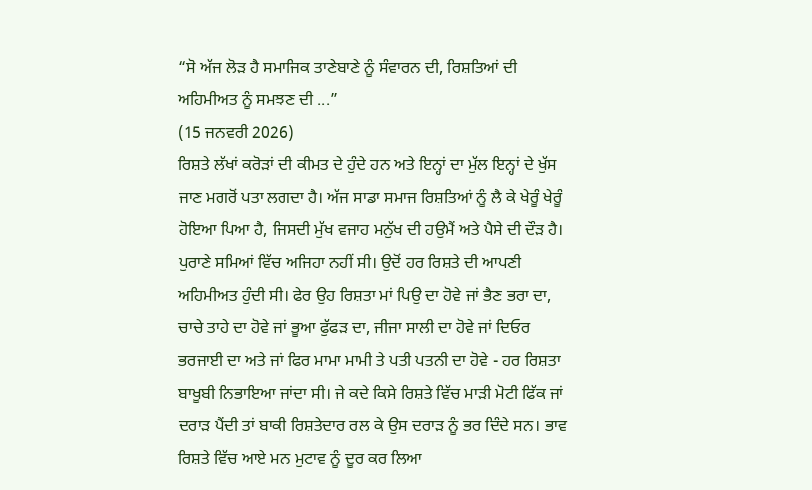“ਸੋ ਅੱਜ ਲੋੜ ਹੈ ਸਮਾਜਿਕ ਤਾਣੇਬਾਣੇ ਨੂੰ ਸੰਵਾਰਨ ਦੀ, ਰਿਸ਼ਤਿਆਂ ਦੀ ਅਹਿਮੀਅਤ ਨੂੰ ਸਮਝਣ ਦੀ ...”
(15 ਜਨਵਰੀ 2026)
ਰਿਸ਼ਤੇ ਲੱਖਾਂ ਕਰੋੜਾਂ ਦੀ ਕੀਮਤ ਦੇ ਹੁੰਦੇ ਹਨ ਅਤੇ ਇਨ੍ਹਾਂ ਦਾ ਮੁੱਲ ਇਨ੍ਹਾਂ ਦੇ ਖੁੱਸ ਜਾਣ ਮਗਰੋਂ ਪਤਾ ਲਗਦਾ ਹੈ। ਅੱਜ ਸਾਡਾ ਸਮਾਜ ਰਿਸ਼ਤਿਆਂ ਨੂੰ ਲੈ ਕੇ ਖੇਰੂੰ ਖੇਰੂੰ ਹੋਇਆ ਪਿਆ ਹੈ, ਜਿਸਦੀ ਮੁੱਖ ਵਜਾਹ ਮਨੁੱਖ ਦੀ ਹਉਮੈਂ ਅਤੇ ਪੈਸੇ ਦੀ ਦੌੜ ਹੈ। ਪੁਰਾਣੇ ਸਮਿਆਂ ਵਿੱਚ ਅਜਿਹਾ ਨਹੀਂ ਸੀ। ਉਦੋਂ ਹਰ ਰਿਸ਼ਤੇ ਦੀ ਆਪਣੀ ਅਹਿਮੀਅਤ ਹੁੰਦੀ ਸੀ। ਫੇਰ ਉਹ ਰਿਸ਼ਤਾ ਮਾਂ ਪਿਉ ਦਾ ਹੋਵੇ ਜਾਂ ਭੈਣ ਭਰਾ ਦਾ, ਚਾਚੇ ਤਾਹੇ ਦਾ ਹੋਵੇ ਜਾਂ ਭੂਆ ਫੁੱਫੜ ਦਾ, ਜੀਜਾ ਸਾਲੀ ਦਾ ਹੋਵੇ ਜਾਂ ਦਿਓਰ ਭਰਜਾਈ ਦਾ ਅਤੇ ਜਾਂ ਫਿਰ ਮਾਮਾ ਮਾਮੀ ਤੇ ਪਤੀ ਪਤਨੀ ਦਾ ਹੋਵੇ - ਹਰ ਰਿਸ਼ਤਾ ਬਾਖੂਬੀ ਨਿਭਾਇਆ ਜਾਂਦਾ ਸੀ। ਜੇ ਕਦੇ ਕਿਸੇ ਰਿਸ਼ਤੇ ਵਿੱਚ ਮਾੜੀ ਮੋਟੀ ਫਿੱਕ ਜਾਂ ਦਰਾੜ ਪੈਂਦੀ ਤਾਂ ਬਾਕੀ ਰਿਸ਼ਤੇਦਾਰ ਰਲ ਕੇ ਉਸ ਦਰਾੜ ਨੂੰ ਭਰ ਦਿੰਦੇ ਸਨ। ਭਾਵ ਰਿਸ਼ਤੇ ਵਿੱਚ ਆਏ ਮਨ ਮੁਟਾਵ ਨੂੰ ਦੂਰ ਕਰ ਲਿਆ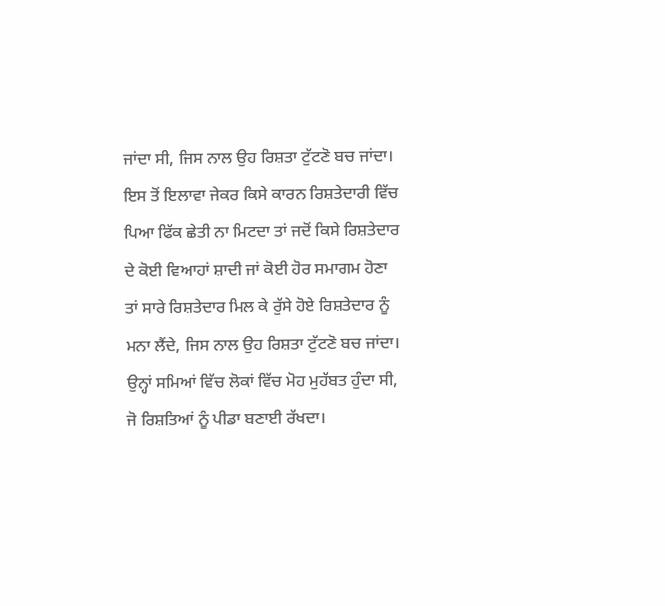ਜਾਂਦਾ ਸੀ, ਜਿਸ ਨਾਲ ਉਹ ਰਿਸ਼ਤਾ ਟੁੱਟਣੋ ਬਚ ਜਾਂਦਾ। ਇਸ ਤੋਂ ਇਲਾਵਾ ਜੇਕਰ ਕਿਸੇ ਕਾਰਨ ਰਿਸ਼ਤੇਦਾਰੀ ਵਿੱਚ ਪਿਆ ਫਿੱਕ ਛੇਤੀ ਨਾ ਮਿਟਦਾ ਤਾਂ ਜਦੋਂ ਕਿਸੇ ਰਿਸ਼ਤੇਦਾਰ ਦੇ ਕੋਈ ਵਿਆਹਾਂ ਸ਼ਾਦੀ ਜਾਂ ਕੋਈ ਹੋਰ ਸਮਾਗਮ ਹੋਣਾ ਤਾਂ ਸਾਰੇ ਰਿਸ਼ਤੇਦਾਰ ਮਿਲ ਕੇ ਰੁੱਸੇ ਹੋਏ ਰਿਸ਼ਤੇਦਾਰ ਨੂੰ ਮਨਾ ਲੈਂਦੇ, ਜਿਸ ਨਾਲ ਉਹ ਰਿਸ਼ਤਾ ਟੁੱਟਣੋ ਬਚ ਜਾਂਦਾ। ਉਨ੍ਹਾਂ ਸਮਿਆਂ ਵਿੱਚ ਲੋਕਾਂ ਵਿੱਚ ਮੋਹ ਮੁਹੱਬਤ ਹੁੰਦਾ ਸੀ, ਜੋ ਰਿਸ਼ਤਿਆਂ ਨੂੰ ਪੀਡਾ ਬਣਾਈ ਰੱਖਦਾ।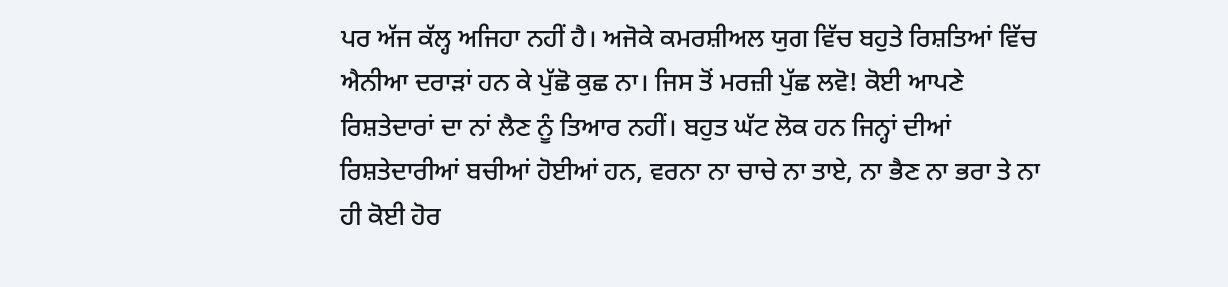ਪਰ ਅੱਜ ਕੱਲ੍ਹ ਅਜਿਹਾ ਨਹੀਂ ਹੈ। ਅਜੋਕੇ ਕਮਰਸ਼ੀਅਲ ਯੁਗ ਵਿੱਚ ਬਹੁਤੇ ਰਿਸ਼ਤਿਆਂ ਵਿੱਚ ਐਨੀਆ ਦਰਾੜਾਂ ਹਨ ਕੇ ਪੁੱਛੋ ਕੁਛ ਨਾ। ਜਿਸ ਤੋਂ ਮਰਜ਼ੀ ਪੁੱਛ ਲਵੋ! ਕੋਈ ਆਪਣੇ ਰਿਸ਼ਤੇਦਾਰਾਂ ਦਾ ਨਾਂ ਲੈਣ ਨੂੰ ਤਿਆਰ ਨਹੀਂ। ਬਹੁਤ ਘੱਟ ਲੋਕ ਹਨ ਜਿਨ੍ਹਾਂ ਦੀਆਂ ਰਿਸ਼ਤੇਦਾਰੀਆਂ ਬਚੀਆਂ ਹੋਈਆਂ ਹਨ, ਵਰਨਾ ਨਾ ਚਾਚੇ ਨਾ ਤਾਏ, ਨਾ ਭੈਣ ਨਾ ਭਰਾ ਤੇ ਨਾ ਹੀ ਕੋਈ ਹੋਰ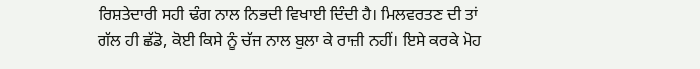ਰਿਸ਼ਤੇਦਾਰੀ ਸਹੀ ਢੰਗ ਨਾਲ ਨਿਭਦੀ ਵਿਖਾਈ ਦਿੰਦੀ ਹੈ। ਮਿਲਵਰਤਣ ਦੀ ਤਾਂ ਗੱਲ ਹੀ ਛੱਡੋ, ਕੋਈ ਕਿਸੇ ਨੂੰ ਚੱਜ ਨਾਲ ਬੁਲਾ ਕੇ ਰਾਜ਼ੀ ਨਹੀਂ। ਇਸੇ ਕਰਕੇ ਮੋਹ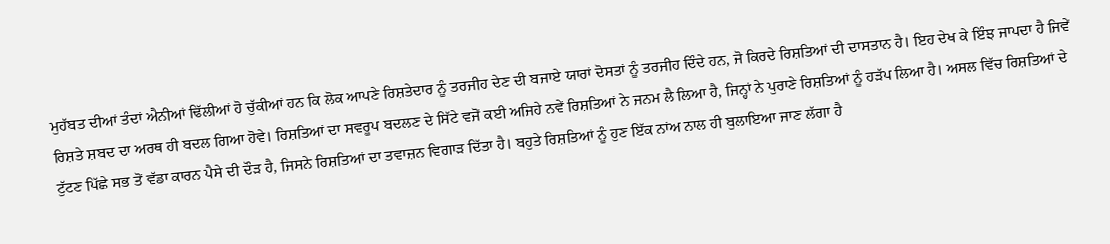ਮੁਹੱਬਤ ਦੀਆਂ ਤੰਦਾਂ ਐਨੀਆਂ ਢਿੱਲੀਆਂ ਹੋ ਚੁੱਕੀਆਂ ਹਨ ਕਿ ਲੋਕ ਆਪਣੇ ਰਿਸ਼ਤੇਦਾਰ ਨੂੰ ਤਰਜੀਹ ਦੇਣ ਦੀ ਬਜਾਏ ਯਾਰਾਂ ਦੋਸਤਾਂ ਨੂੰ ਤਰਜੀਹ ਦਿੰਦੇ ਹਨ, ਜੋ ਕਿਰਦੇ ਰਿਸ਼ਤਿਆਂ ਦੀ ਦਾਸਤਾਨ ਹੈ। ਇਹ ਦੇਖ ਕੇ ਇੰਝ ਜਾਪਦਾ ਹੈ ਜਿਵੇਂ ਰਿਸ਼ਤੇ ਸ਼ਬਦ ਦਾ ਅਰਥ ਹੀ ਬਦਲ ਗਿਆ ਹੋਵੇ। ਰਿਸ਼ਤਿਆਂ ਦਾ ਸਵਰੂਪ ਬਦਲਣ ਦੇ ਸਿੱਟੇ ਵਜੋਂ ਕਈ ਅਜਿਹੇ ਨਵੇਂ ਰਿਸ਼ਤਿਆਂ ਨੇ ਜਨਮ ਲੈ ਲਿਆ ਹੈ, ਜਿਨ੍ਹਾਂ ਨੇ ਪੁਰਾਣੇ ਰਿਸ਼ਤਿਆਂ ਨੂੰ ਹੜੱਪ ਲਿਆ ਹੈ। ਅਸਲ ਵਿੱਚ ਰਿਸ਼ਤਿਆਂ ਦੇ ਟੁੱਟਣ ਪਿੱਛੇ ਸਭ ਤੋਂ ਵੱਡਾ ਕਾਰਨ ਪੈਸੇ ਦੀ ਦੌੜ ਹੈ, ਜਿਸਨੇ ਰਿਸ਼ਤਿਆਂ ਦਾ ਤਵਾਜ਼ਨ ਵਿਗਾੜ ਦਿੱਤਾ ਹੈ। ਬਹੁਤੇ ਰਿਸ਼ਤਿਆਂ ਨੂੰ ਹੁਣ ਇੱਕ ਨਾਂਅ ਨਾਲ ਹੀ ਬੁਲਾਇਆ ਜਾਣ ਲੱਗਾ ਹੈ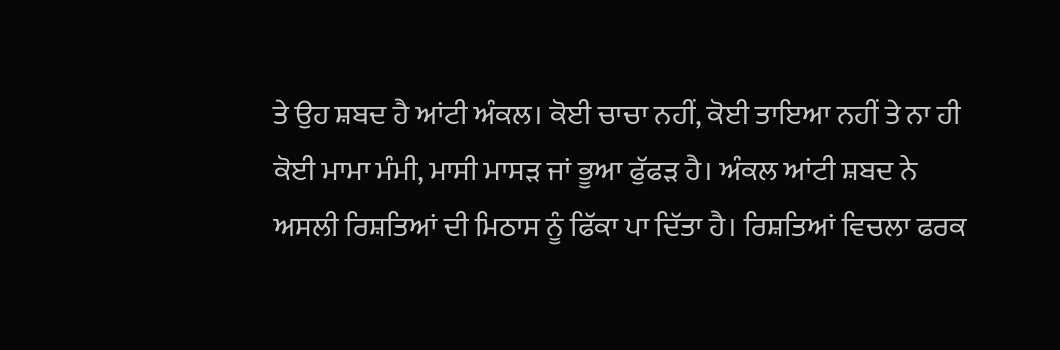ਤੇ ਉਹ ਸ਼ਬਦ ਹੈ ਆਂਟੀ ਅੰਕਲ। ਕੋਈ ਚਾਚਾ ਨਹੀਂ, ਕੋਈ ਤਾਇਆ ਨਹੀਂ ਤੇ ਨਾ ਹੀ ਕੋਈ ਮਾਮਾ ਮੰਮੀ, ਮਾਸੀ ਮਾਸੜ ਜਾਂ ਭੂਆ ਫੁੱਫੜ ਹੈ। ਅੰਕਲ ਆਂਟੀ ਸ਼ਬਦ ਨੇ ਅਸਲੀ ਰਿਸ਼ਤਿਆਂ ਦੀ ਮਿਠਾਸ ਨੂੰ ਫਿੱਕਾ ਪਾ ਦਿੱਤਾ ਹੈ। ਰਿਸ਼ਤਿਆਂ ਵਿਚਲਾ ਫਰਕ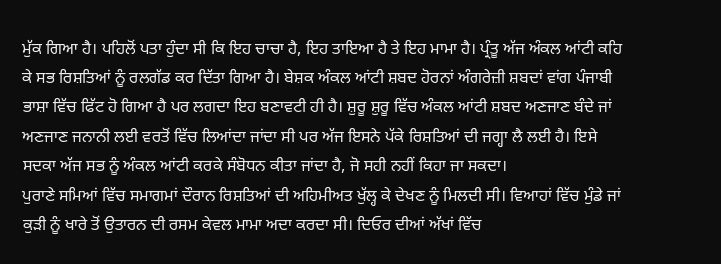ਮੁੱਕ ਗਿਆ ਹੈ। ਪਹਿਲੋਂ ਪਤਾ ਹੁੰਦਾ ਸੀ ਕਿ ਇਹ ਚਾਚਾ ਹੈ, ਇਹ ਤਾਇਆ ਹੈ ਤੇ ਇਹ ਮਾਮਾ ਹੈ। ਪ੍ਰੰਤੂ ਅੱਜ ਅੰਕਲ ਆਂਟੀ ਕਹਿ ਕੇ ਸਭ ਰਿਸ਼ਤਿਆਂ ਨੂੰ ਰਲਗੱਡ ਕਰ ਦਿੱਤਾ ਗਿਆ ਹੈ। ਬੇਸ਼ਕ ਅੰਕਲ ਆਂਟੀ ਸ਼ਬਦ ਹੋਰਨਾਂ ਅੰਗਰੇਜ਼ੀ ਸ਼ਬਦਾਂ ਵਾਂਗ ਪੰਜਾਬੀ ਭਾਸ਼ਾ ਵਿੱਚ ਫਿੱਟ ਹੋ ਗਿਆ ਹੈ ਪਰ ਲਗਦਾ ਇਹ ਬਣਾਵਟੀ ਹੀ ਹੈ। ਸ਼ੁਰੂ ਸ਼ੁਰੂ ਵਿੱਚ ਅੰਕਲ ਆਂਟੀ ਸ਼ਬਦ ਅਣਜਾਣ ਬੰਦੇ ਜਾਂ ਅਣਜਾਣ ਜਨਾਨੀ ਲਈ ਵਰਤੋਂ ਵਿੱਚ ਲਿਆਂਦਾ ਜਾਂਦਾ ਸੀ ਪਰ ਅੱਜ ਇਸਨੇ ਪੱਕੇ ਰਿਸ਼ਤਿਆਂ ਦੀ ਜਗ੍ਹਾ ਲੈ ਲਈ ਹੈ। ਇਸੇ ਸਦਕਾ ਅੱਜ ਸਭ ਨੂੰ ਅੰਕਲ ਆਂਟੀ ਕਰਕੇ ਸੰਬੋਧਨ ਕੀਤਾ ਜਾਂਦਾ ਹੈ, ਜੋ ਸਹੀ ਨਹੀਂ ਕਿਹਾ ਜਾ ਸਕਦਾ।
ਪੁਰਾਣੇ ਸਮਿਆਂ ਵਿੱਚ ਸਮਾਗਮਾਂ ਦੌਰਾਨ ਰਿਸ਼ਤਿਆਂ ਦੀ ਅਹਿਮੀਅਤ ਖੁੱਲ੍ਹ ਕੇ ਦੇਖਣ ਨੂੰ ਮਿਲਦੀ ਸੀ। ਵਿਆਹਾਂ ਵਿੱਚ ਮੁੰਡੇ ਜਾਂ ਕੁੜੀ ਨੂੰ ਖਾਰੇ ਤੋਂ ਉਤਾਰਨ ਦੀ ਰਸਮ ਕੇਵਲ ਮਾਮਾ ਅਦਾ ਕਰਦਾ ਸੀ। ਦਿਓਰ ਦੀਆਂ ਅੱਖਾਂ ਵਿੱਚ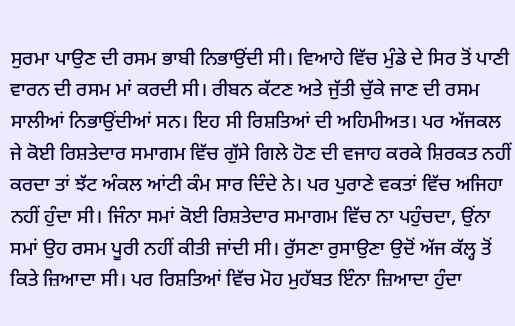ਸੁਰਮਾ ਪਾਉਣ ਦੀ ਰਸਮ ਭਾਬੀ ਨਿਭਾਉਂਦੀ ਸੀ। ਵਿਆਹੇ ਵਿੱਚ ਮੁੰਡੇ ਦੇ ਸਿਰ ਤੋਂ ਪਾਣੀ ਵਾਰਨ ਦੀ ਰਸਮ ਮਾਂ ਕਰਦੀ ਸੀ। ਰੀਬਨ ਕੱਟਣ ਅਤੇ ਜੁੱਤੀ ਚੁੱਕੇ ਜਾਣ ਦੀ ਰਸਮ ਸਾਲੀਆਂ ਨਿਭਾਉਂਦੀਆਂ ਸਨ। ਇਹ ਸੀ ਰਿਸ਼ਤਿਆਂ ਦੀ ਅਹਿਮੀਅਤ। ਪਰ ਅੱਜਕਲ ਜੇ ਕੋਈ ਰਿਸ਼ਤੇਦਾਰ ਸਮਾਗਮ ਵਿੱਚ ਗੁੱਸੇ ਗਿਲੇ ਹੋਣ ਦੀ ਵਜਾਹ ਕਰਕੇ ਸ਼ਿਰਕਤ ਨਹੀਂ ਕਰਦਾ ਤਾਂ ਝੱਟ ਅੰਕਲ ਆਂਟੀ ਕੰਮ ਸਾਰ ਦਿੰਦੇ ਨੇ। ਪਰ ਪੁਰਾਣੇ ਵਕਤਾਂ ਵਿੱਚ ਅਜਿਹਾ ਨਹੀਂ ਹੁੰਦਾ ਸੀ। ਜਿੰਨਾ ਸਮਾਂ ਕੋਈ ਰਿਸ਼ਤੇਦਾਰ ਸਮਾਗਮ ਵਿੱਚ ਨਾ ਪਹੁੰਚਦਾ, ਉਂਨਾ ਸਮਾਂ ਉਹ ਰਸਮ ਪੂਰੀ ਨਹੀਂ ਕੀਤੀ ਜਾਂਦੀ ਸੀ। ਰੁੱਸਣਾ ਰੁਸਾਉਣਾ ਉਦੋਂ ਅੱਜ ਕੱਲ੍ਹ ਤੋਂ ਕਿਤੇ ਜ਼ਿਆਦਾ ਸੀ। ਪਰ ਰਿਸ਼ਤਿਆਂ ਵਿੱਚ ਮੋਹ ਮੁਹੱਬਤ ਇੰਨਾ ਜ਼ਿਆਦਾ ਹੁੰਦਾ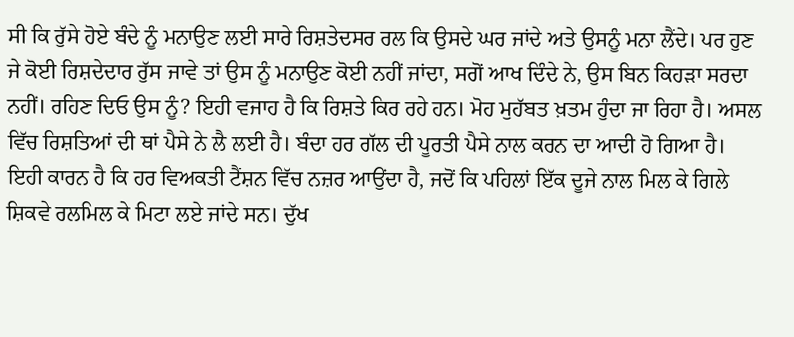ਸੀ ਕਿ ਰੁੱਸੇ ਹੋਏ ਬੰਦੇ ਨੂੰ ਮਨਾਉਣ ਲਈ ਸਾਰੇ ਰਿਸ਼ਤੇਦਸਰ ਰਲ ਕਿ ਉਸਦੇ ਘਰ ਜਾਂਦੇ ਅਤੇ ਉਸਨੂੰ ਮਨਾ ਲੈਂਦੇ। ਪਰ ਹੁਣ ਜੇ ਕੋਈ ਰਿਸ਼ਦੇਦਾਰ ਰੁੱਸ ਜਾਵੇ ਤਾਂ ਉਸ ਨੂੰ ਮਨਾਉਣ ਕੋਈ ਨਹੀਂ ਜਾਂਦਾ, ਸਗੋਂ ਆਖ ਦਿੰਦੇ ਨੇ, ਉਸ ਬਿਨ ਕਿਹੜਾ ਸਰਦਾ ਨਹੀਂ। ਰਹਿਣ ਦਿਓ ਉਸ ਨੂੰ? ਇਹੀ ਵਜਾਹ ਹੈ ਕਿ ਰਿਸ਼ਤੇ ਕਿਰ ਰਹੇ ਹਨ। ਮੋਹ ਮੁਹੱਬਤ ਖ਼ਤਮ ਹੁੰਦਾ ਜਾ ਰਿਹਾ ਹੈ। ਅਸਲ ਵਿੱਚ ਰਿਸ਼ਤਿਆਂ ਦੀ ਥਾਂ ਪੈਸੇ ਨੇ ਲੈ ਲਈ ਹੈ। ਬੰਦਾ ਹਰ ਗੱਲ ਦੀ ਪੂਰਤੀ ਪੈਸੇ ਨਾਲ ਕਰਨ ਦਾ ਆਦੀ ਹੋ ਗਿਆ ਹੈ। ਇਹੀ ਕਾਰਨ ਹੈ ਕਿ ਹਰ ਵਿਅਕਤੀ ਟੈਂਸ਼ਨ ਵਿੱਚ ਨਜ਼ਰ ਆਉਂਦਾ ਹੈ, ਜਦੋਂ ਕਿ ਪਹਿਲਾਂ ਇੱਕ ਦੂਜੇ ਨਾਲ ਮਿਲ ਕੇ ਗਿਲੇ ਸ਼ਿਕਵੇ ਰਲਮਿਲ ਕੇ ਮਿਟਾ ਲਏ ਜਾਂਦੇ ਸਨ। ਦੁੱਖ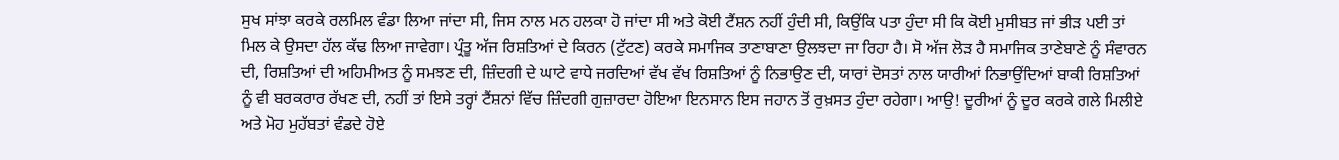ਸੁਖ ਸਾਂਝਾ ਕਰਕੇ ਰਲਮਿਲ ਵੰਡਾ ਲਿਆ ਜਾਂਦਾ ਸੀ, ਜਿਸ ਨਾਲ ਮਨ ਹਲਕਾ ਹੋ ਜਾਂਦਾ ਸੀ ਅਤੇ ਕੋਈ ਟੈਂਸ਼ਨ ਨਹੀਂ ਹੁੰਦੀ ਸੀ, ਕਿਉਂਕਿ ਪਤਾ ਹੁੰਦਾ ਸੀ ਕਿ ਕੋਈ ਮੁਸੀਬਤ ਜਾਂ ਭੀੜ ਪਈ ਤਾਂ ਮਿਲ ਕੇ ਉਸਦਾ ਹੱਲ ਕੱਢ ਲਿਆ ਜਾਵੇਗਾ। ਪ੍ਰੰਤੂ ਅੱਜ ਰਿਸ਼ਤਿਆਂ ਦੇ ਕਿਰਨ (ਟੁੱਟਣ) ਕਰਕੇ ਸਮਾਜਿਕ ਤਾਣਾਬਾਣਾ ਉਲਝਦਾ ਜਾ ਰਿਹਾ ਹੈ। ਸੋ ਅੱਜ ਲੋੜ ਹੈ ਸਮਾਜਿਕ ਤਾਣੇਬਾਣੇ ਨੂੰ ਸੰਵਾਰਨ ਦੀ, ਰਿਸ਼ਤਿਆਂ ਦੀ ਅਹਿਮੀਅਤ ਨੂੰ ਸਮਝਣ ਦੀ, ਜ਼ਿੰਦਗੀ ਦੇ ਘਾਟੇ ਵਾਧੇ ਜਰਦਿਆਂ ਵੱਖ ਵੱਖ ਰਿਸ਼ਤਿਆਂ ਨੂੰ ਨਿਭਾਉਣ ਦੀ, ਯਾਰਾਂ ਦੋਸਤਾਂ ਨਾਲ ਯਾਰੀਆਂ ਨਿਭਾਉਂਦਿਆਂ ਬਾਕੀ ਰਿਸ਼ਤਿਆਂ ਨੂੰ ਵੀ ਬਰਕਰਾਰ ਰੱਖਣ ਦੀ, ਨਹੀਂ ਤਾਂ ਇਸੇ ਤਰ੍ਹਾਂ ਟੈਂਸ਼ਨਾਂ ਵਿੱਚ ਜ਼ਿੰਦਗੀ ਗੁਜ਼ਾਰਦਾ ਹੋਇਆ ਇਨਸਾਨ ਇਸ ਜਹਾਨ ਤੋਂ ਰੁਖ਼ਸਤ ਹੁੰਦਾ ਰਹੇਗਾ। ਆਉ! ਦੂਰੀਆਂ ਨੂੰ ਦੂਰ ਕਰਕੇ ਗਲੇ ਮਿਲੀਏ ਅਤੇ ਮੋਹ ਮੁਹੱਬਤਾਂ ਵੰਡਦੇ ਹੋਏ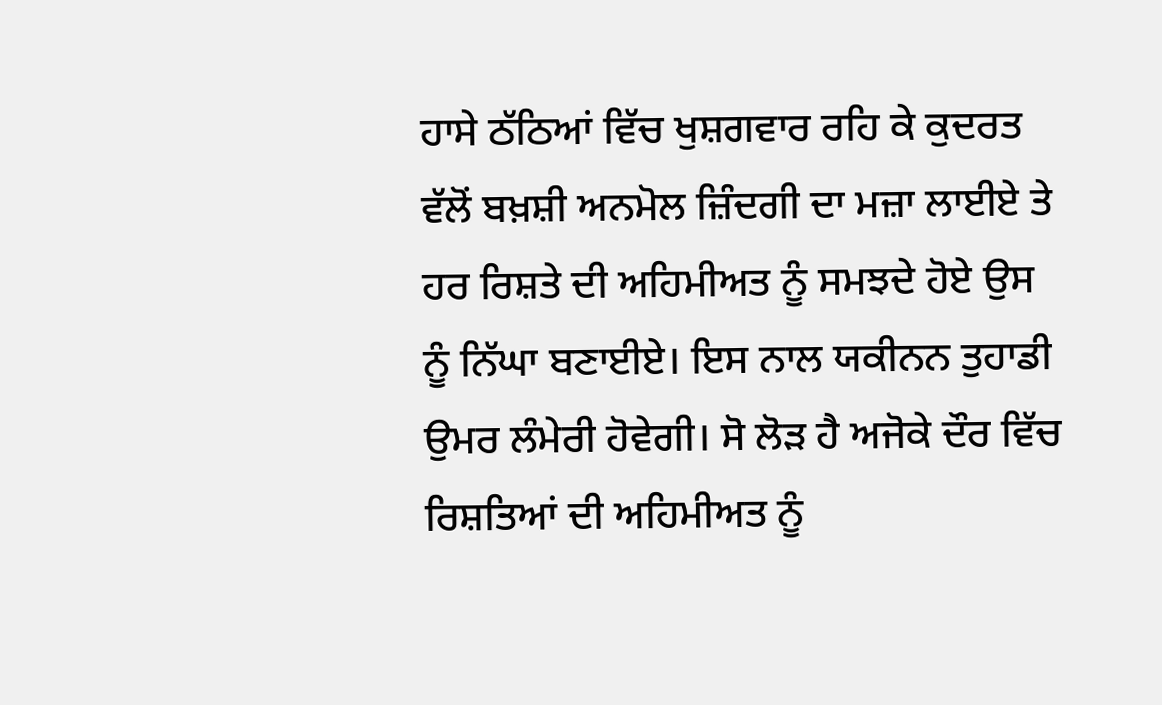ਹਾਸੇ ਠੱਠਿਆਂ ਵਿੱਚ ਖੁਸ਼ਗਵਾਰ ਰਹਿ ਕੇ ਕੁਦਰਤ ਵੱਲੋਂ ਬਖ਼ਸ਼ੀ ਅਨਮੋਲ ਜ਼ਿੰਦਗੀ ਦਾ ਮਜ਼ਾ ਲਾਈਏ ਤੇ ਹਰ ਰਿਸ਼ਤੇ ਦੀ ਅਹਿਮੀਅਤ ਨੂੰ ਸਮਝਦੇ ਹੋਏ ਉਸ ਨੂੰ ਨਿੱਘਾ ਬਣਾਈਏ। ਇਸ ਨਾਲ ਯਕੀਨਨ ਤੁਹਾਡੀ ਉਮਰ ਲੰਮੇਰੀ ਹੋਵੇਗੀ। ਸੋ ਲੋੜ ਹੈ ਅਜੋਕੇ ਦੌਰ ਵਿੱਚ ਰਿਸ਼ਤਿਆਂ ਦੀ ਅਹਿਮੀਅਤ ਨੂੰ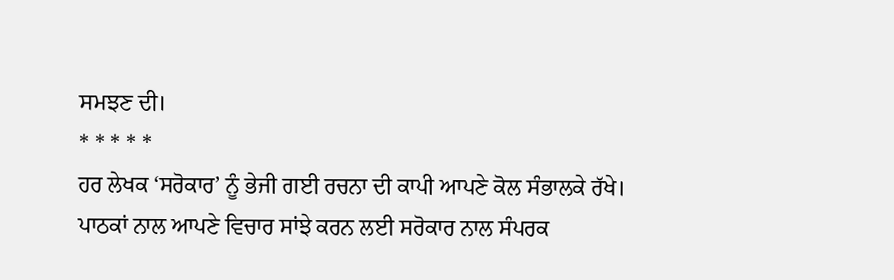ਸਮਝਣ ਦੀ।
* * * * *
ਹਰ ਲੇਖਕ ‘ਸਰੋਕਾਰ’ ਨੂੰ ਭੇਜੀ ਗਈ ਰਚਨਾ ਦੀ ਕਾਪੀ ਆਪਣੇ ਕੋਲ ਸੰਭਾਲਕੇ ਰੱਖੇ।
ਪਾਠਕਾਂ ਨਾਲ ਆਪਣੇ ਵਿਚਾਰ ਸਾਂਝੇ ਕਰਨ ਲਈ ਸਰੋਕਾਰ ਨਾਲ ਸੰਪਰਕ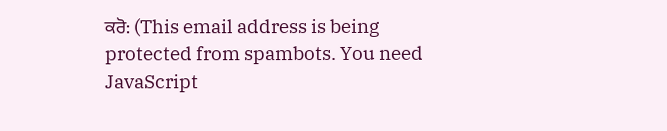ਕਰੋ: (This email address is being protected from spambots. You need JavaScript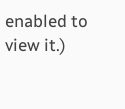enabled to view it.)